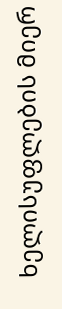ხელისუფლების მიერ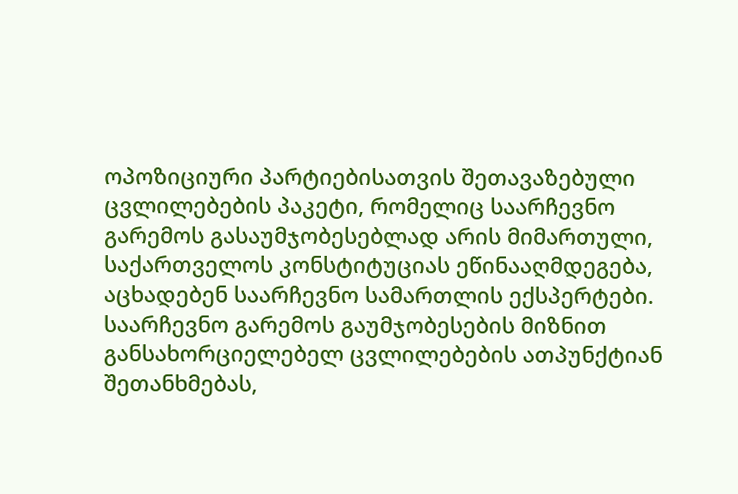ოპოზიციური პარტიებისათვის შეთავაზებული ცვლილებების პაკეტი, რომელიც საარჩევნო გარემოს გასაუმჯობესებლად არის მიმართული, საქართველოს კონსტიტუციას ეწინააღმდეგება, აცხადებენ საარჩევნო სამართლის ექსპერტები. საარჩევნო გარემოს გაუმჯობესების მიზნით განსახორციელებელ ცვლილებების ათპუნქტიან შეთანხმებას,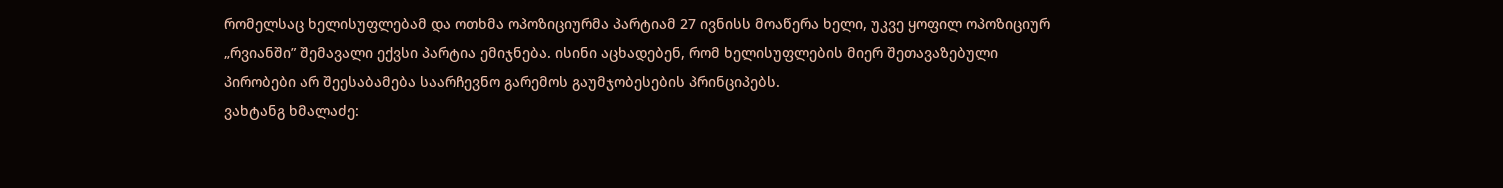რომელსაც ხელისუფლებამ და ოთხმა ოპოზიციურმა პარტიამ 27 ივნისს მოაწერა ხელი, უკვე ყოფილ ოპოზიციურ „რვიანში” შემავალი ექვსი პარტია ემიჯნება. ისინი აცხადებენ, რომ ხელისუფლების მიერ შეთავაზებული პირობები არ შეესაბამება საარჩევნო გარემოს გაუმჯობესების პრინციპებს.
ვახტანგ ხმალაძე: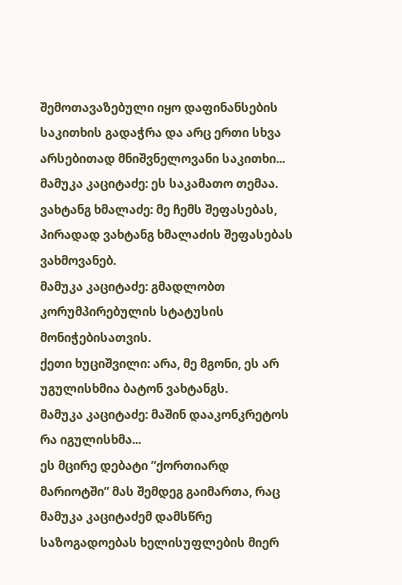შემოთავაზებული იყო დაფინანსების საკითხის გადაჭრა და არც ერთი სხვა არსებითად მნიშვნელოვანი საკითხი...
მამუკა კაციტაძე: ეს საკამათო თემაა.
ვახტანგ ხმალაძე: მე ჩემს შეფასებას, პირადად ვახტანგ ხმალაძის შეფასებას ვახმოვანებ.
მამუკა კაციტაძე: გმადლობთ კორუმპირებულის სტატუსის მონიჭებისათვის.
ქეთი ხუციშვილი: არა, მე მგონი, ეს არ უგულისხმია ბატონ ვახტანგს.
მამუკა კაციტაძე: მაშინ დააკონკრეტოს რა იგულისხმა...
ეს მცირე დებატი ”ქორთიარდ მარიოტში” მას შემდეგ გაიმართა, რაც მამუკა კაციტაძემ დამსწრე საზოგადოებას ხელისუფლების მიერ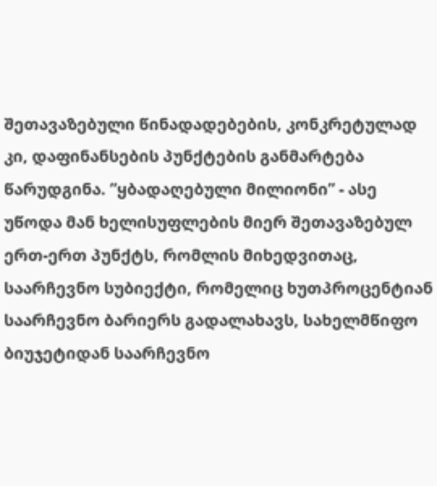შეთავაზებული წინადადებების, კონკრეტულად კი, დაფინანსების პუნქტების განმარტება წარუდგინა. ”ყბადაღებული მილიონი” - ასე უწოდა მან ხელისუფლების მიერ შეთავაზებულ ერთ-ერთ პუნქტს, რომლის მიხედვითაც, საარჩევნო სუბიექტი, რომელიც ხუთპროცენტიან საარჩევნო ბარიერს გადალახავს, სახელმწიფო ბიუჯეტიდან საარჩევნო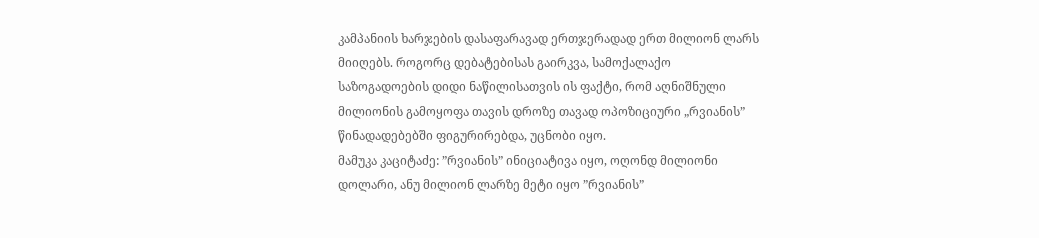კამპანიის ხარჯების დასაფარავად ერთჯერადად ერთ მილიონ ლარს მიიღებს. როგორც დებატებისას გაირკვა, სამოქალაქო საზოგადოების დიდი ნაწილისათვის ის ფაქტი, რომ აღნიშნული მილიონის გამოყოფა თავის დროზე თავად ოპოზიციური „რვიანის” წინადადებებში ფიგურირებდა, უცნობი იყო.
მამუკა კაციტაძე: ”რვიანის” ინიციატივა იყო, ოღონდ მილიონი დოლარი, ანუ მილიონ ლარზე მეტი იყო ”რვიანის”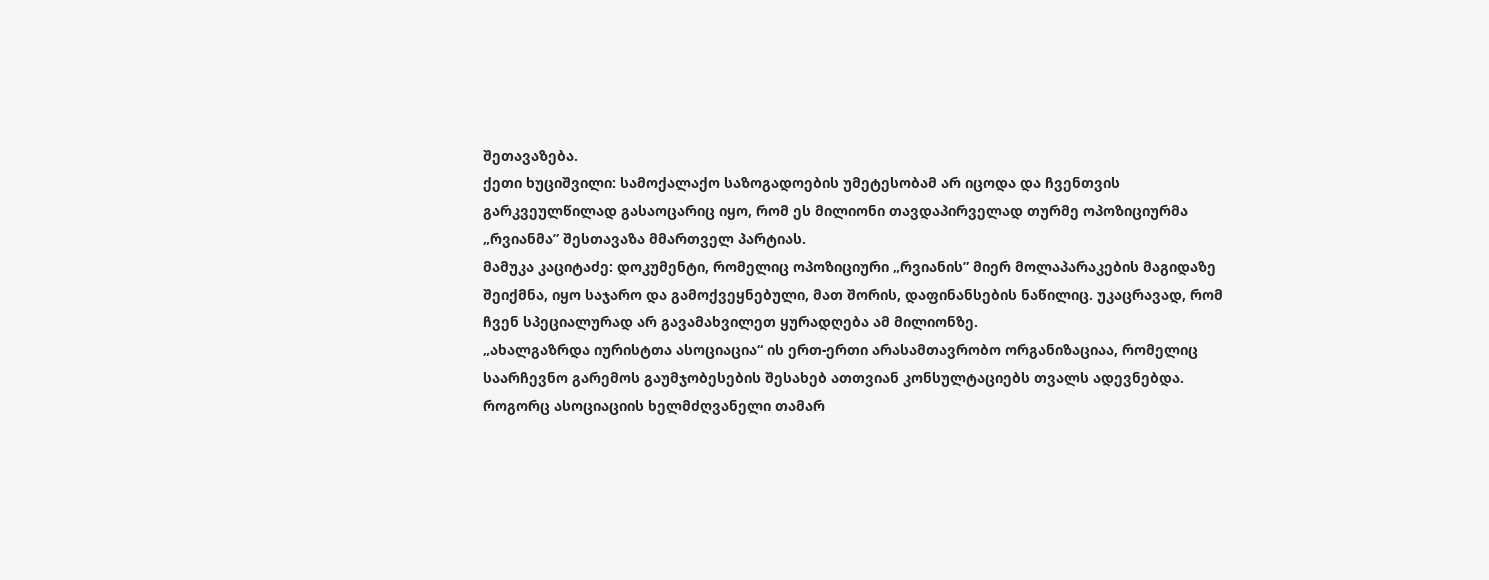შეთავაზება.
ქეთი ხუციშვილი: სამოქალაქო საზოგადოების უმეტესობამ არ იცოდა და ჩვენთვის გარკვეულწილად გასაოცარიც იყო, რომ ეს მილიონი თავდაპირველად თურმე ოპოზიციურმა „რვიანმა” შესთავაზა მმართველ პარტიას.
მამუკა კაციტაძე: დოკუმენტი, რომელიც ოპოზიციური „რვიანის” მიერ მოლაპარაკების მაგიდაზე შეიქმნა, იყო საჯარო და გამოქვეყნებული, მათ შორის, დაფინანსების ნაწილიც. უკაცრავად, რომ ჩვენ სპეციალურად არ გავამახვილეთ ყურადღება ამ მილიონზე.
„ახალგაზრდა იურისტთა ასოციაცია“ ის ერთ-ერთი არასამთავრობო ორგანიზაციაა, რომელიც საარჩევნო გარემოს გაუმჯობესების შესახებ ათთვიან კონსულტაციებს თვალს ადევნებდა. როგორც ასოციაციის ხელმძღვანელი თამარ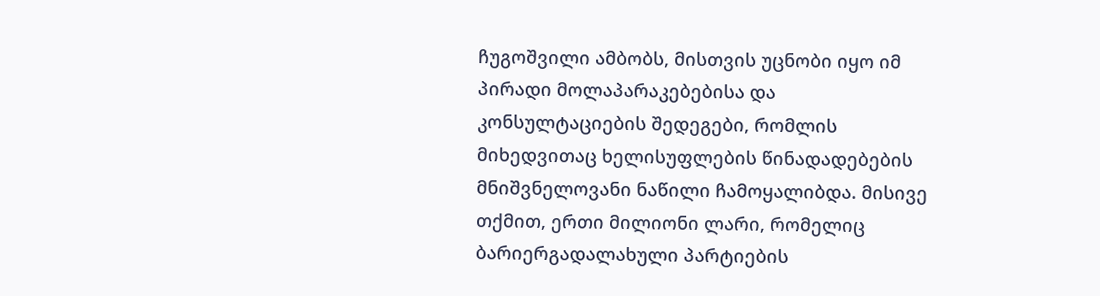ჩუგოშვილი ამბობს, მისთვის უცნობი იყო იმ პირადი მოლაპარაკებებისა და კონსულტაციების შედეგები, რომლის მიხედვითაც ხელისუფლების წინადადებების მნიშვნელოვანი ნაწილი ჩამოყალიბდა. მისივე თქმით, ერთი მილიონი ლარი, რომელიც ბარიერგადალახული პარტიების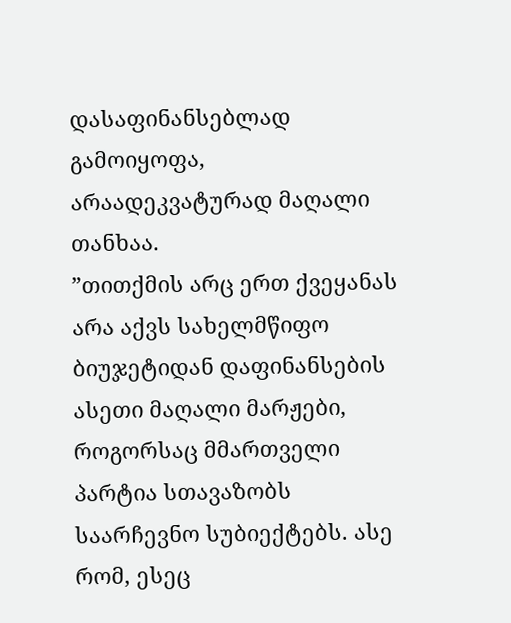დასაფინანსებლად გამოიყოფა, არაადეკვატურად მაღალი თანხაა.
”თითქმის არც ერთ ქვეყანას არა აქვს სახელმწიფო ბიუჯეტიდან დაფინანსების ასეთი მაღალი მარჟები, როგორსაც მმართველი პარტია სთავაზობს საარჩევნო სუბიექტებს. ასე რომ, ესეც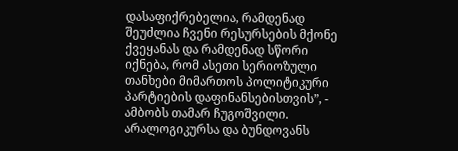დასაფიქრებელია, რამდენად შეუძლია ჩვენი რესურსების მქონე ქვეყანას და რამდენად სწორი იქნება, რომ ასეთი სერიოზული თანხები მიმართოს პოლიტიკური პარტიების დაფინანსებისთვის”, - ამბობს თამარ ჩუგოშვილი.
არალოგიკურსა და ბუნდოვანს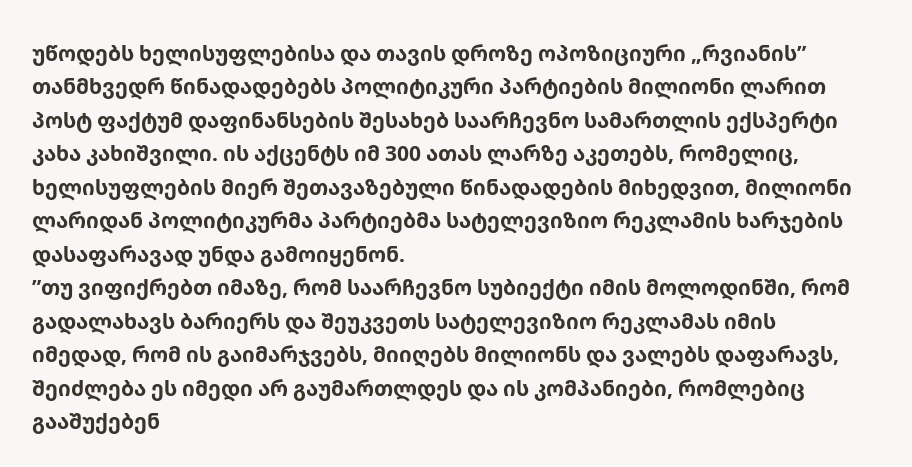უწოდებს ხელისუფლებისა და თავის დროზე ოპოზიციური „რვიანის” თანმხვედრ წინადადებებს პოლიტიკური პარტიების მილიონი ლარით პოსტ ფაქტუმ დაფინანსების შესახებ საარჩევნო სამართლის ექსპერტი კახა კახიშვილი. ის აქცენტს იმ 300 ათას ლარზე აკეთებს, რომელიც, ხელისუფლების მიერ შეთავაზებული წინადადების მიხედვით, მილიონი ლარიდან პოლიტიკურმა პარტიებმა სატელევიზიო რეკლამის ხარჯების დასაფარავად უნდა გამოიყენონ.
”თუ ვიფიქრებთ იმაზე, რომ საარჩევნო სუბიექტი იმის მოლოდინში, რომ გადალახავს ბარიერს და შეუკვეთს სატელევიზიო რეკლამას იმის იმედად, რომ ის გაიმარჯვებს, მიიღებს მილიონს და ვალებს დაფარავს, შეიძლება ეს იმედი არ გაუმართლდეს და ის კომპანიები, რომლებიც გააშუქებენ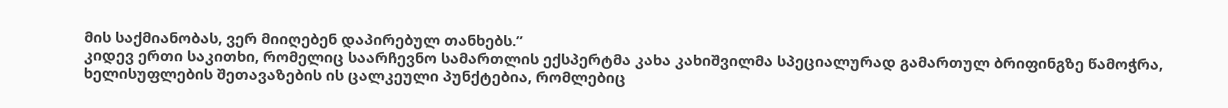მის საქმიანობას, ვერ მიიღებენ დაპირებულ თანხებს.”
კიდევ ერთი საკითხი, რომელიც საარჩევნო სამართლის ექსპერტმა კახა კახიშვილმა სპეციალურად გამართულ ბრიფინგზე წამოჭრა, ხელისუფლების შეთავაზების ის ცალკეული პუნქტებია, რომლებიც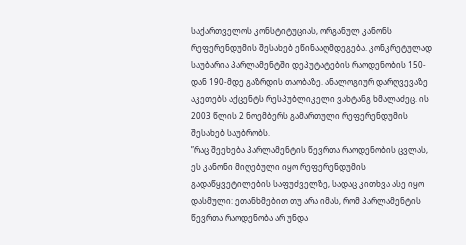საქართველოს კონსტიტუციას, ორგანულ კანონს რეფერენდუმის შესახებ ეწინააღმდეგება. კონკრეტულად საუბარია პარლამენტში დეპუტატების რაოდენობის 150-დან 190-მდე გაზრდის თაობაზე. ანალოგიურ დარღვევაზე აკეთებს აქცენტს რესპუბლიკელი ვახტანგ ხმალაძეც. ის 2003 წლის 2 ნოემბერს გამართული რეფერენდუმის შესახებ საუბრობს.
”რაც შეეხება პარლამენტის წევრთა რაოდენობის ცვლას, ეს კანონი მიღებული იყო რეფერენდუმის გადაწყვეტილების საფუძველზე, სადაც კითხვა ასე იყო დასმული: ეთანხმებით თუ არა იმას, რომ პარლამენტის წევრთა რაოდენობა არ უნდა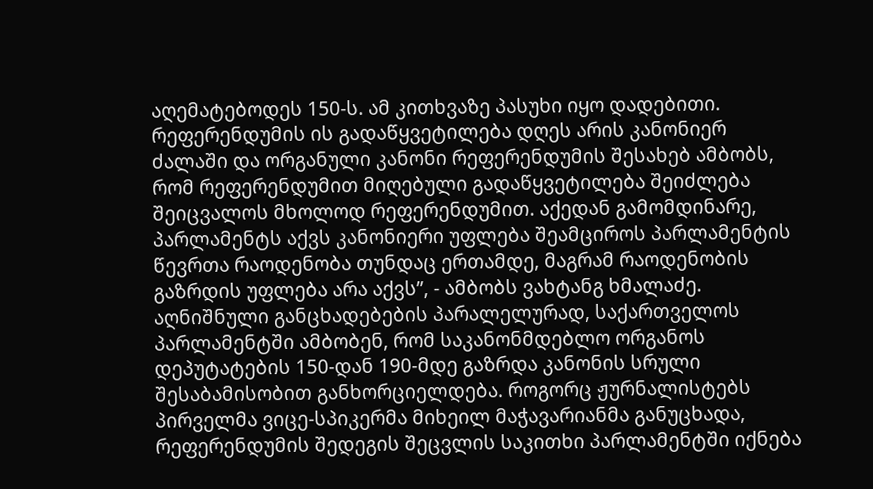აღემატებოდეს 150-ს. ამ კითხვაზე პასუხი იყო დადებითი. რეფერენდუმის ის გადაწყვეტილება დღეს არის კანონიერ ძალაში და ორგანული კანონი რეფერენდუმის შესახებ ამბობს, რომ რეფერენდუმით მიღებული გადაწყვეტილება შეიძლება შეიცვალოს მხოლოდ რეფერენდუმით. აქედან გამომდინარე, პარლამენტს აქვს კანონიერი უფლება შეამციროს პარლამენტის წევრთა რაოდენობა თუნდაც ერთამდე, მაგრამ რაოდენობის გაზრდის უფლება არა აქვს”, - ამბობს ვახტანგ ხმალაძე.
აღნიშნული განცხადებების პარალელურად, საქართველოს პარლამენტში ამბობენ, რომ საკანონმდებლო ორგანოს დეპუტატების 150-დან 190-მდე გაზრდა კანონის სრული შესაბამისობით განხორციელდება. როგორც ჟურნალისტებს პირველმა ვიცე-სპიკერმა მიხეილ მაჭავარიანმა განუცხადა, რეფერენდუმის შედეგის შეცვლის საკითხი პარლამენტში იქნება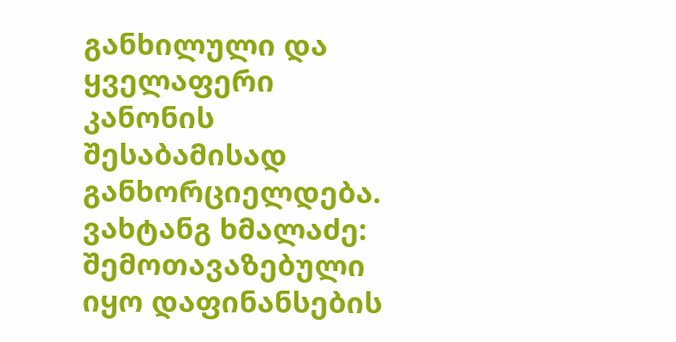განხილული და ყველაფერი კანონის შესაბამისად განხორციელდება.
ვახტანგ ხმალაძე: შემოთავაზებული იყო დაფინანსების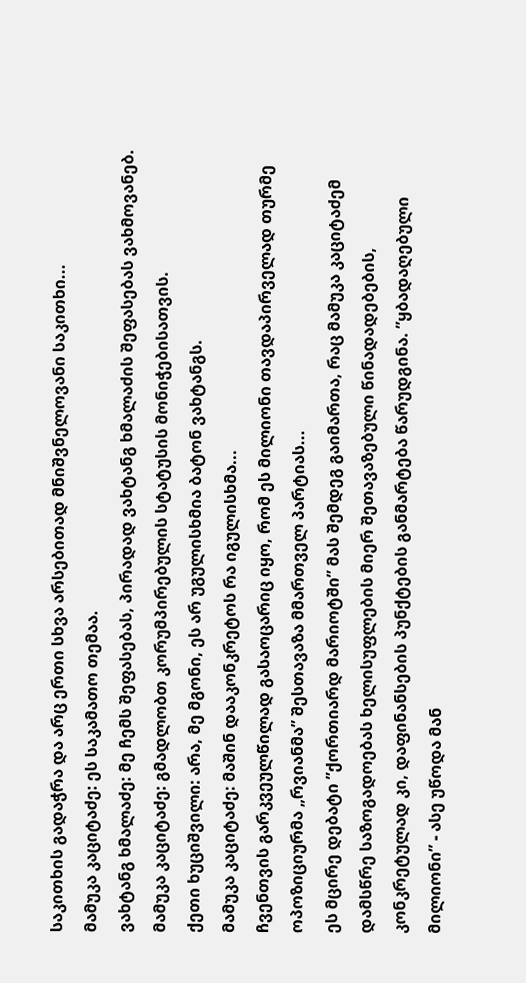საკითხის გადაჭრა და არც ერთი სხვა არსებითად მნიშვნელოვანი საკითხი...
მამუკა კაციტაძე: ეს საკამათო თემაა.
ვახტანგ ხმალაძე: მე ჩემს შეფასებას, პირადად ვახტანგ ხმალაძის შეფასებას ვახმოვანებ.
მამუკა კაციტაძე: გმადლობთ კორუმპირებულის სტატუსის მონიჭებისათვის.
ქეთი ხუციშვილი: არა, მე მგონი, ეს არ უგულისხმია ბატონ ვახტანგს.
მამუკა კაციტაძე: მაშინ დააკონკრეტოს რა იგულისხმა...
ჩვენთვის გარკვეულწილად გასაოცარიც იყო, რომ ეს მილიონი თავდაპირველად თურმე ოპოზიციურმა „რვიანმა” შესთავაზა მმართველ პარტიას...
ეს მცირე დებატი ”ქორთიარდ მარიოტში” მას შემდეგ გაიმართა, რაც მამუკა კაციტაძემ დამსწრე საზოგადოებას ხელისუფლების მიერ შეთავაზებული წინადადებების, კონკრეტულად კი, დაფინანსების პუნქტების განმარტება წარუდგინა. ”ყბადაღებული მილიონი” - ასე უწოდა მან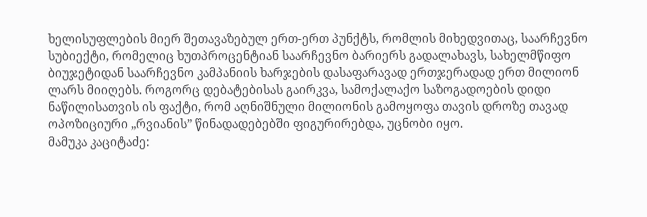ხელისუფლების მიერ შეთავაზებულ ერთ-ერთ პუნქტს, რომლის მიხედვითაც, საარჩევნო სუბიექტი, რომელიც ხუთპროცენტიან საარჩევნო ბარიერს გადალახავს, სახელმწიფო ბიუჯეტიდან საარჩევნო კამპანიის ხარჯების დასაფარავად ერთჯერადად ერთ მილიონ ლარს მიიღებს. როგორც დებატებისას გაირკვა, სამოქალაქო საზოგადოების დიდი ნაწილისათვის ის ფაქტი, რომ აღნიშნული მილიონის გამოყოფა თავის დროზე თავად ოპოზიციური „რვიანის” წინადადებებში ფიგურირებდა, უცნობი იყო.
მამუკა კაციტაძე: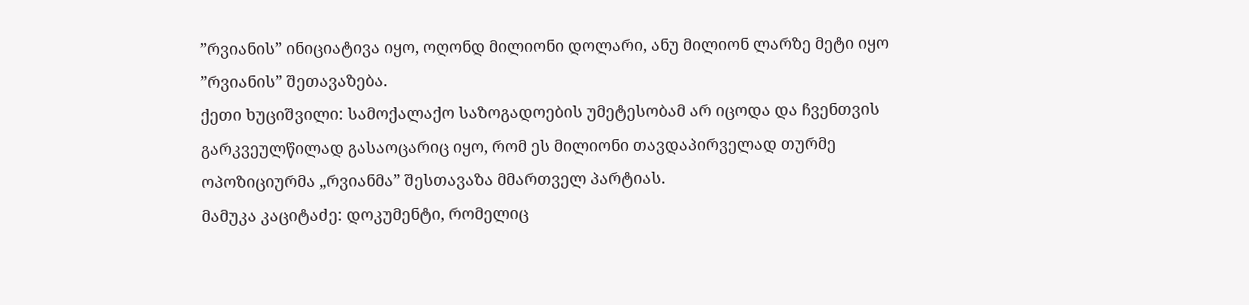”რვიანის” ინიციატივა იყო, ოღონდ მილიონი დოლარი, ანუ მილიონ ლარზე მეტი იყო ”რვიანის” შეთავაზება.
ქეთი ხუციშვილი: სამოქალაქო საზოგადოების უმეტესობამ არ იცოდა და ჩვენთვის გარკვეულწილად გასაოცარიც იყო, რომ ეს მილიონი თავდაპირველად თურმე ოპოზიციურმა „რვიანმა” შესთავაზა მმართველ პარტიას.
მამუკა კაციტაძე: დოკუმენტი, რომელიც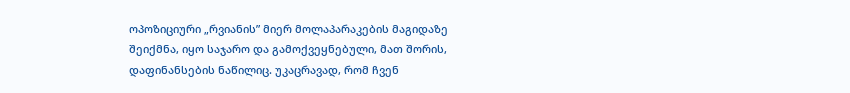ოპოზიციური „რვიანის” მიერ მოლაპარაკების მაგიდაზე შეიქმნა, იყო საჯარო და გამოქვეყნებული, მათ შორის, დაფინანსების ნაწილიც. უკაცრავად, რომ ჩვენ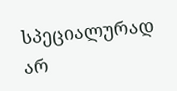სპეციალურად არ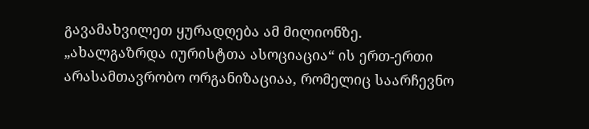გავამახვილეთ ყურადღება ამ მილიონზე.
„ახალგაზრდა იურისტთა ასოციაცია“ ის ერთ-ერთი არასამთავრობო ორგანიზაციაა, რომელიც საარჩევნო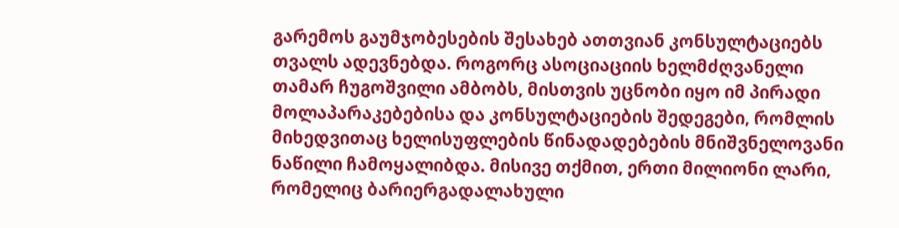გარემოს გაუმჯობესების შესახებ ათთვიან კონსულტაციებს თვალს ადევნებდა. როგორც ასოციაციის ხელმძღვანელი თამარ ჩუგოშვილი ამბობს, მისთვის უცნობი იყო იმ პირადი მოლაპარაკებებისა და კონსულტაციების შედეგები, რომლის მიხედვითაც ხელისუფლების წინადადებების მნიშვნელოვანი ნაწილი ჩამოყალიბდა. მისივე თქმით, ერთი მილიონი ლარი, რომელიც ბარიერგადალახული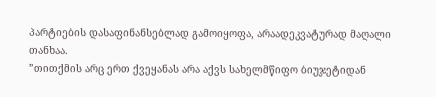პარტიების დასაფინანსებლად გამოიყოფა, არაადეკვატურად მაღალი თანხაა.
”თითქმის არც ერთ ქვეყანას არა აქვს სახელმწიფო ბიუჯეტიდან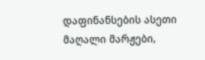დაფინანსების ასეთი მაღალი მარჟები,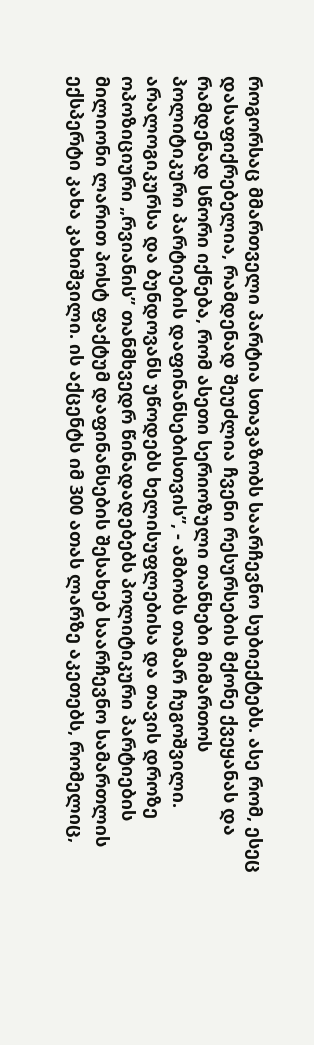როგორსაც მმართველი პარტია სთავაზობს საარჩევნო სუბიექტებს. ასე რომ, ესეც დასაფიქრებელია, რამდენად შეუძლია ჩვენი რესურსების მქონე ქვეყანას და რამდენად სწორი იქნება, რომ ასეთი სერიოზული თანხები მიმართოს პოლიტიკური პარტიების დაფინანსებისთვის”, - ამბობს თამარ ჩუგოშვილი.
არალოგიკურსა და ბუნდოვანს უწოდებს ხელისუფლებისა და თავის დროზე ოპოზიციური „რვიანის” თანმხვედრ წინადადებებს პოლიტიკური პარტიების მილიონი ლარით პოსტ ფაქტუმ დაფინანსების შესახებ საარჩევნო სამართლის ექსპერტი კახა კახიშვილი. ის აქცენტს იმ 300 ათას ლარზე აკეთებს, რომელიც,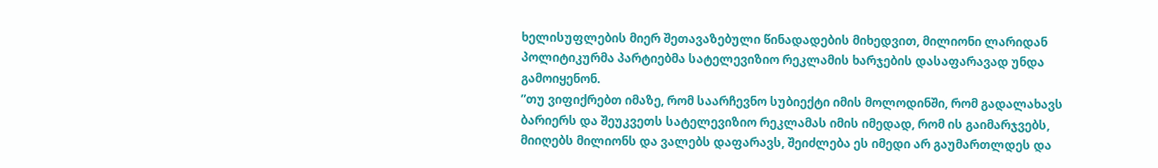ხელისუფლების მიერ შეთავაზებული წინადადების მიხედვით, მილიონი ლარიდან პოლიტიკურმა პარტიებმა სატელევიზიო რეკლამის ხარჯების დასაფარავად უნდა გამოიყენონ.
”თუ ვიფიქრებთ იმაზე, რომ საარჩევნო სუბიექტი იმის მოლოდინში, რომ გადალახავს ბარიერს და შეუკვეთს სატელევიზიო რეკლამას იმის იმედად, რომ ის გაიმარჯვებს, მიიღებს მილიონს და ვალებს დაფარავს, შეიძლება ეს იმედი არ გაუმართლდეს და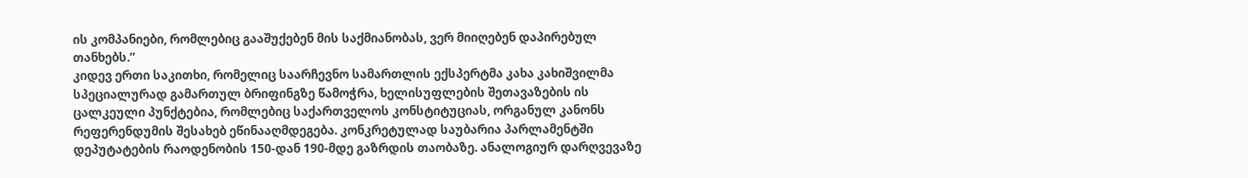ის კომპანიები, რომლებიც გააშუქებენ მის საქმიანობას, ვერ მიიღებენ დაპირებულ თანხებს.”
კიდევ ერთი საკითხი, რომელიც საარჩევნო სამართლის ექსპერტმა კახა კახიშვილმა სპეციალურად გამართულ ბრიფინგზე წამოჭრა, ხელისუფლების შეთავაზების ის ცალკეული პუნქტებია, რომლებიც საქართველოს კონსტიტუციას, ორგანულ კანონს რეფერენდუმის შესახებ ეწინააღმდეგება. კონკრეტულად საუბარია პარლამენტში დეპუტატების რაოდენობის 150-დან 190-მდე გაზრდის თაობაზე. ანალოგიურ დარღვევაზე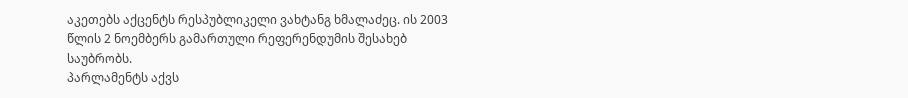აკეთებს აქცენტს რესპუბლიკელი ვახტანგ ხმალაძეც. ის 2003 წლის 2 ნოემბერს გამართული რეფერენდუმის შესახებ საუბრობს.
პარლამენტს აქვს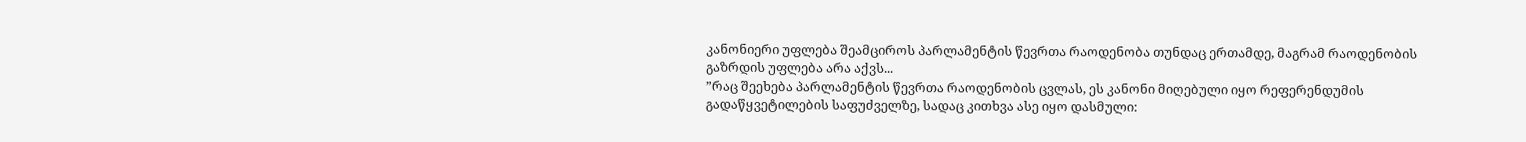კანონიერი უფლება შეამციროს პარლამენტის წევრთა რაოდენობა თუნდაც ერთამდე, მაგრამ რაოდენობის გაზრდის უფლება არა აქვს...
”რაც შეეხება პარლამენტის წევრთა რაოდენობის ცვლას, ეს კანონი მიღებული იყო რეფერენდუმის გადაწყვეტილების საფუძველზე, სადაც კითხვა ასე იყო დასმული: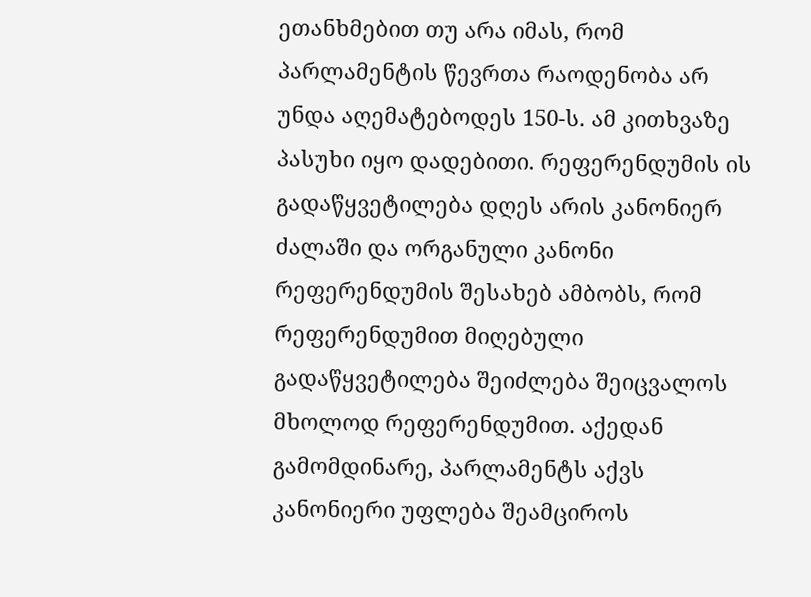ეთანხმებით თუ არა იმას, რომ პარლამენტის წევრთა რაოდენობა არ უნდა აღემატებოდეს 150-ს. ამ კითხვაზე პასუხი იყო დადებითი. რეფერენდუმის ის გადაწყვეტილება დღეს არის კანონიერ ძალაში და ორგანული კანონი რეფერენდუმის შესახებ ამბობს, რომ რეფერენდუმით მიღებული გადაწყვეტილება შეიძლება შეიცვალოს მხოლოდ რეფერენდუმით. აქედან გამომდინარე, პარლამენტს აქვს კანონიერი უფლება შეამციროს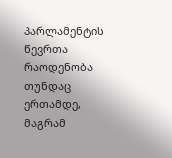პარლამენტის წევრთა რაოდენობა თუნდაც ერთამდე, მაგრამ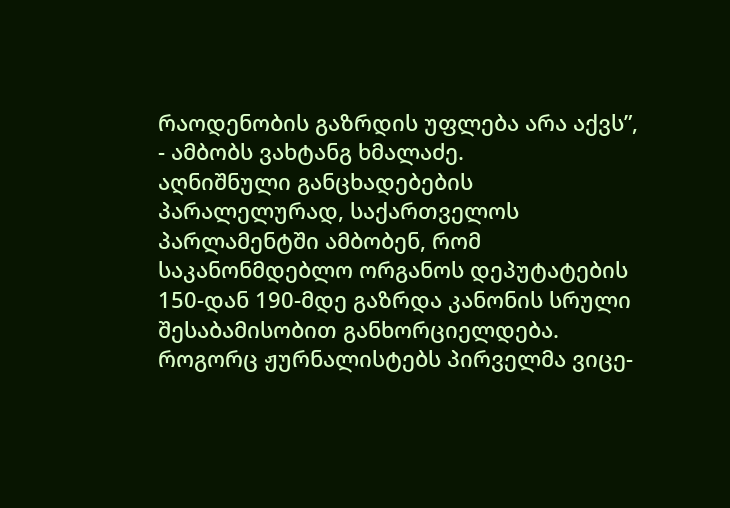რაოდენობის გაზრდის უფლება არა აქვს”, - ამბობს ვახტანგ ხმალაძე.
აღნიშნული განცხადებების პარალელურად, საქართველოს პარლამენტში ამბობენ, რომ საკანონმდებლო ორგანოს დეპუტატების 150-დან 190-მდე გაზრდა კანონის სრული შესაბამისობით განხორციელდება. როგორც ჟურნალისტებს პირველმა ვიცე-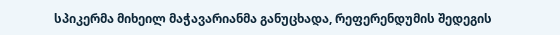სპიკერმა მიხეილ მაჭავარიანმა განუცხადა, რეფერენდუმის შედეგის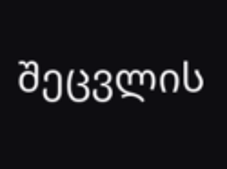შეცვლის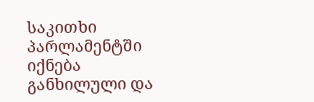საკითხი პარლამენტში იქნება განხილული და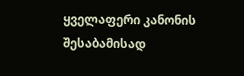ყველაფერი კანონის შესაბამისად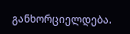განხორციელდება.